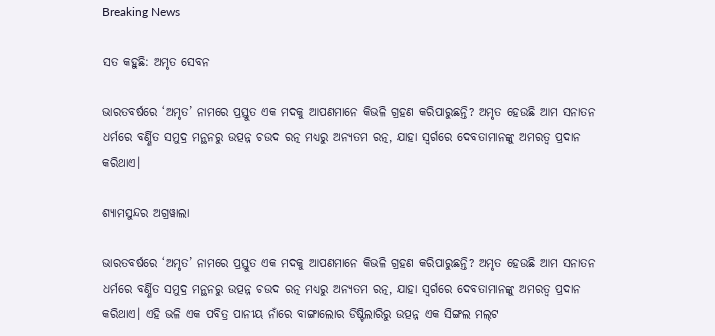Breaking News

ସତ କହୁଛି: ଅମୃତ ସେବନ

ଭାରତବର୍ଷରେ ‘ଅମୃତ’ ନାମରେ ପ୍ରସ୍ତୁତ ଏକ ମଦକୁ ଆପଣମାନେ କିଭଳି ଗ୍ରହଣ କରିପାରୁଛନ୍ତି? ଅମୃତ ହେଉଛି ଆମ ସନାତନ ଧର୍ମରେ ବର୍ଣ୍ଣିତ ସମୁଦ୍ର ମନ୍ଥନରୁ ଉତ୍ପନ୍ନ ଚଉଦ ରତ୍ନ ମଧ୍ୟରୁ ଅନ୍ୟତମ ରତ୍ନ, ଯାହା ସ୍ୱର୍ଗରେ ଦେବତାମାନଙ୍କୁ ଅମରତ୍ୱ ପ୍ରଦାନ କରିଥାଏ।

ଶ୍ୟାମସୁନ୍ଦର ଅଗ୍ରୱାଲା

ଭାରତବର୍ଷରେ ‘ଅମୃତ’ ନାମରେ ପ୍ରସ୍ତୁତ ଏକ ମଦକୁ ଆପଣମାନେ କିଭଳି ଗ୍ରହଣ କରିପାରୁଛନ୍ତି? ଅମୃତ ହେଉଛି ଆମ ସନାତନ ଧର୍ମରେ ବର୍ଣ୍ଣିତ ସମୁଦ୍ର ମନ୍ଥନରୁ ଉତ୍ପନ୍ନ ଚଉଦ ରତ୍ନ ମଧ୍ୟରୁ ଅନ୍ୟତମ ରତ୍ନ, ଯାହା ସ୍ୱର୍ଗରେ ଦେବତାମାନଙ୍କୁ ଅମରତ୍ୱ ପ୍ରଦାନ କରିଥାଏ। ଏହି ଭଳି ଏକ ପବିତ୍ର ପାନୀୟ ନାଁରେ ବାଙ୍ଗାଲୋର ଡିଷ୍ଟିଲାରିରୁ ଉତ୍ପନ୍ନ ଏକ ସିଙ୍ଗଲ ମଲ୍‌ଟ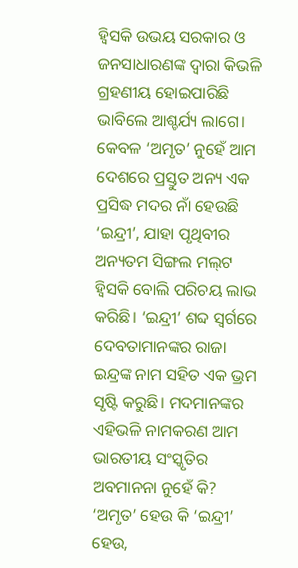ହ୍ୱିସକି ଉଭୟ ସରକାର ଓ ଜନସାଧାରଣଙ୍କ ଦ୍ୱାରା କିଭଳି ଗ୍ରହଣୀୟ ହୋଇପାରିଛି ଭାବିଲେ ଆଶ୍ଚର୍ଯ୍ୟ ଲାଗେ। କେବଳ ‘ଅମୃତ’ ନୁହେଁ ଆମ ଦେଶରେ ପ୍ରସ୍ତୁତ ଅନ୍ୟ ଏକ ପ୍ରସିଦ୍ଧ ମଦର ନାଁ ହେଉଛି ‘ଇନ୍ଦ୍ରୀ’, ଯାହା ପୃଥିବୀର ଅନ୍ୟତମ ସିଙ୍ଗଲ ମଲ୍‌ଟ ହ୍ୱିସକି ବୋଲି ପରିଚୟ ଲାଭ କରିଛି। ‘ଇନ୍ଦ୍ରୀ’ ଶବ୍ଦ ସ୍ୱର୍ଗରେ ଦେବତାମାନଙ୍କର ରାଜା ଇନ୍ଦ୍ରଙ୍କ ନାମ ସହିତ ଏକ ଭ୍ରମ ସୃଷ୍ଟି କରୁଛି। ମଦମାନଙ୍କର ଏହିଭଳି ନାମକରଣ ଆମ ଭାରତୀୟ ସଂସ୍କୃତିର ଅବମାନନା ନୁହେଁ କି?
‘ଅମୃତ’ ହେଉ କି ‘ଇନ୍ଦ୍ରୀ’ ହେଉ,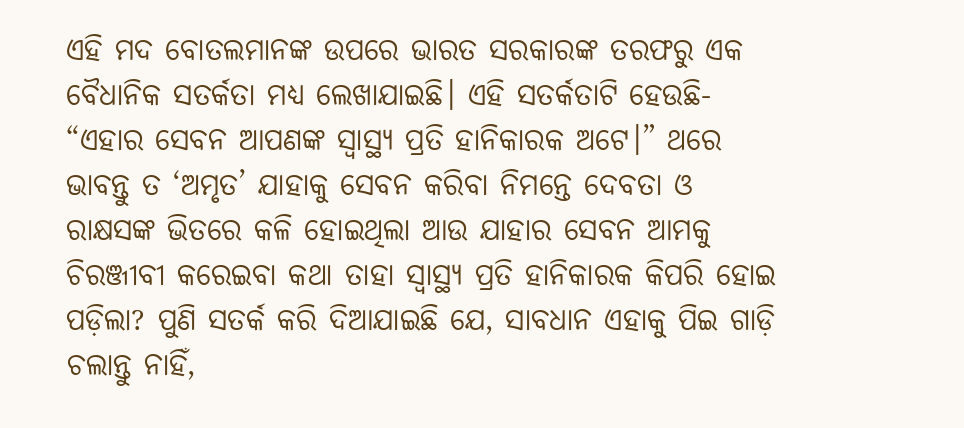ଏହି ମଦ ବୋତଲମାନଙ୍କ ଉପରେ ଭାରତ ସରକାରଙ୍କ ତରଫରୁ ଏକ ବୈଧାନିକ ସତର୍କତା ମଧ୍ୟ ଲେଖାଯାଇଛି। ଏହି ସତର୍କତାଟି ହେଉଛି- “ଏହାର ସେବନ ଆପଣଙ୍କ ସ୍ୱାସ୍ଥ୍ୟ ପ୍ରତି ହାନିକାରକ ଅଟେ।” ଥରେ ଭାବନ୍ତୁ ତ ‘ଅମୃତ’ ଯାହାକୁ ସେବନ କରିବା ନିମନ୍ତେ ଦେବତା ଓ ରାକ୍ଷସଙ୍କ ଭିତରେ କଳି ହୋଇଥିଲା ଆଉ ଯାହାର ସେବନ ଆମକୁ ଚିରଞ୍ଜୀବୀ କରେଇବା କଥା ତାହା ସ୍ୱାସ୍ଥ୍ୟ ପ୍ରତି ହାନିକାରକ କିପରି ହୋଇ ପଡ଼ିଲା? ପୁଣି ସତର୍କ କରି ଦିଆଯାଇଛି ଯେ, ସାବଧାନ ଏହାକୁ ପିଇ ଗାଡ଼ି ଚଲାନ୍ତୁ ନାହିଁ,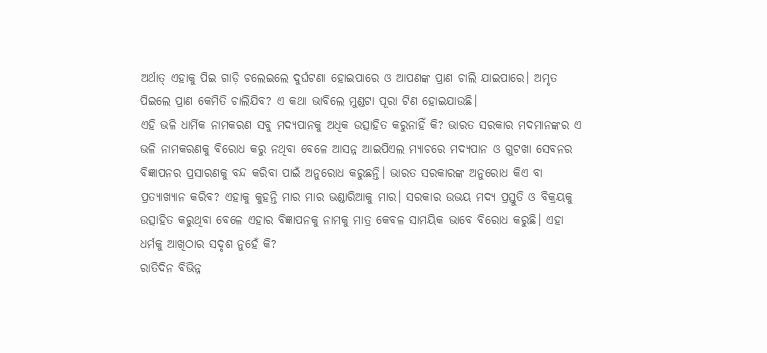ଅର୍ଥାତ୍‌ ଏହାକୁ ପିଇ ଗାଡ଼ି ଚଲେଇଲେ ଦୁର୍ଘଟଣା ହୋଇପାରେ ଓ ଆପଣଙ୍କ ପ୍ରାଣ ଚାଲି ଯାଇପାରେ। ଅମୃତ ପିଇଲେ ପ୍ରାଣ କେମିତି ଚାଲିଯିବ? ଏ କଥା ଭାବିଲେ ମୁଣ୍ଡଟା ପୂରା ଟିଣ ହୋଇଯାଉଛି।
ଏହି ଭଳି ଧାର୍ମିକ ନାମକରଣ ସବୁ ମଦ୍ୟପାନକୁ ଅଧିକ ଉତ୍ସାହିତ କରୁନାହିଁ କି? ଭାରତ ସରକାର ମଦମାନଙ୍କର ଏ ଭଳି ନାମକରଣକୁ ବିରୋଧ କରୁ ନଥିବା ବେଳେ ଆସନ୍ନ ଆଇପିଏଲ ମ୍ୟାଚରେ ମଦ୍ୟପାନ ଓ ଗୁଟଖା ସେବନର ବିଜ୍ଞାପନର ପ୍ରସାରଣକୁ ବନ୍ଦ କରିବା ପାଇଁ ଅନୁରୋଧ କରୁଛନ୍ତି। ଭାରତ ସରକାରଙ୍କ ଅନୁରୋଧ କିଏ ବା ପ୍ରତ୍ୟାଖ୍ୟାନ କରିବ? ଏହାକୁ କୁହନ୍ତି ମାର ମାର ଭଣ୍ଡାରିଆକୁ ମାର। ସରକାର ଉଭୟ ମଦ୍ୟ ପ୍ରସ୍ତୁତି ଓ ବିକ୍ରୟକୁ ଉତ୍ସାହିତ କରୁଥିବା ବେଳେ ଏହାର ବିଜ୍ଞାପନକୁ ନାମକୁ ମାତ୍ର କେବଳ ସାମୟିକ ଭାବେ ବିରୋଧ କରୁଛି। ଏହା ଧର୍ମକୁ ଆଖିଠାର ସଦୃଶ ନୁହେଁ କି?
ରାତିଦିନ ବିଭିନ୍ନ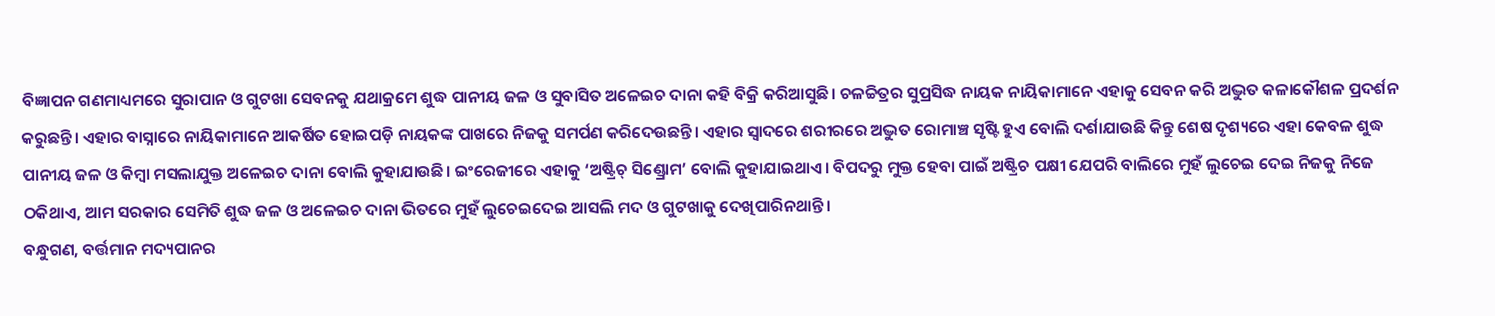ବିଜ୍ଞାପନ ଗଣମାଧ୍ୟମରେ ସୁରାପାନ ଓ ଗୁଟଖା ସେବନକୁ ଯଥାକ୍ରମେ ଶୁଦ୍ଧ ପାନୀୟ ଜଳ ଓ ସୁବାସିତ ଅଳେଇଚ ଦାନା କହି ବିକ୍ରି କରିଆସୁଛି। ଚଳଚ୍ଚିତ୍ରର ସୁପ୍ରସିଦ୍ଧ ନାୟକ ନାୟିକାମାନେ ଏହାକୁ ସେବନ କରି ଅଦ୍ଭୁତ କଳାକୌଶଳ ପ୍ରଦର୍ଶନ କରୁଛନ୍ତି। ଏହାର ବାସ୍ନାରେ ନାୟିକାମାନେ ଆକର୍ଷିତ ହୋଇପଡ଼ି ନାୟକଙ୍କ ପାଖରେ ନିଜକୁ ସମର୍ପଣ କରିଦେଉଛନ୍ତି। ଏହାର ସ୍ୱାଦରେ ଶରୀରରେ ଅଦ୍ଭୁତ ରୋମାଞ୍ଚ ସୃଷ୍ଟି ହୁଏ ବୋଲି ଦର୍ଶାଯାଉଛି କିନ୍ତୁ ଶେଷ ଦୃଶ୍ୟରେ ଏହା କେବଳ ଶୁଦ୍ଧ ପାନୀୟ ଜଳ ଓ କିମ୍ବା ମସଲାଯୁକ୍ତ ଅଳେଇଚ ଦାନା ବୋଲି କୁହାଯାଉଛି। ଇଂରେଜୀରେ ଏହାକୁ ‘ଅଷ୍ଟ୍ରିଚ୍ ସିଣ୍ଡ୍ରୋମ’ ବୋଲି କୁହାଯାଇଥାଏ। ବିପଦରୁ ମୁକ୍ତ ହେବା ପାଇଁ ଅଷ୍ଟ୍ରିଚ ପକ୍ଷୀ ଯେପରି ବାଲିରେ ମୁହଁ ଲୁଚେଇ ଦେଇ ନିଜକୁ ନିଜେ ଠକିଥାଏ, ଆମ ସରକାର ସେମିତି ଶୁଦ୍ଧ ଜଳ ଓ ଅଳେଇଚ ଦାନା ଭିତରେ ମୁହଁ ଲୁଚେଇଦେଇ ଆସଲି ମଦ ଓ ଗୁଟଖାକୁ ଦେଖିପାରିନଥାନ୍ତି।
ବନ୍ଧୁଗଣ, ବର୍ତ୍ତମାନ ମଦ୍ୟପାନର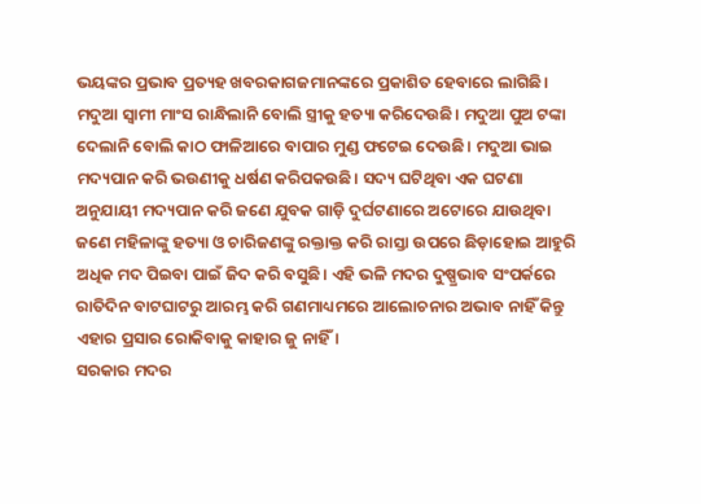ଭୟଙ୍କର ପ୍ରଭାବ ପ୍ରତ୍ୟହ ଖବରକାଗଜମାନଙ୍କରେ ପ୍ରକାଶିତ ହେବାରେ ଲାଗିଛି। ମଦୁଆ ସ୍ୱାମୀ ମାଂସ ରାନ୍ଧିଲାନି ବୋଲି ସ୍ତ୍ରୀକୁ ହତ୍ୟା କରିଦେଉଛି। ମଦୁଆ ପୁଅ ଟଙ୍କା ଦେଲାନି ବୋଲି କାଠ ଫାଳିଆରେ ବାପାର ମୁଣ୍ଡ ଫଟେଇ ଦେଉଛି। ମଦୁଆ ଭାଇ ମଦ୍ୟପାନ କରି ଭଉଣୀକୁ ଧର୍ଷଣ କରିପକଉଛି। ସଦ୍ୟ ଘଟିଥିବା ଏକ ଘଟଣା ଅନୁଯାୟୀ ମଦ୍ୟପାନ କରି ଜଣେ ଯୁବକ ଗାଡ଼ି ଦୁର୍ଘଟଣାରେ ଅଟୋରେ ଯାଉଥିବା ଜଣେ ମହିଳାଙ୍କୁ ହତ୍ୟା ଓ ଚାରିଜଣଙ୍କୁ ରକ୍ତାକ୍ତ କରି ରାସ୍ତା ଉପରେ ଛିଡ଼ାହୋଇ ଆହୁରି ଅଧିକ ମଦ ପିଇବା ପାଇଁ ଜିଦ କରି ବସୁଛି। ଏହି ଭଳି ମଦର ଦୁଷ୍ପ୍ରଭାବ ସଂପର୍କରେ ରାତିଦିନ ବାଟଘାଟରୁ ଆରମ୍ଭ କରି ଗଣମାଧ୍ୟମରେ ଆଲୋଚନାର ଅଭାବ ନାହିଁ କିନ୍ତୁ ଏହାର ପ୍ରସାର ରୋକିବାକୁ କାହାର ଜୁ ନାହିଁ।
ସରକାର ମଦର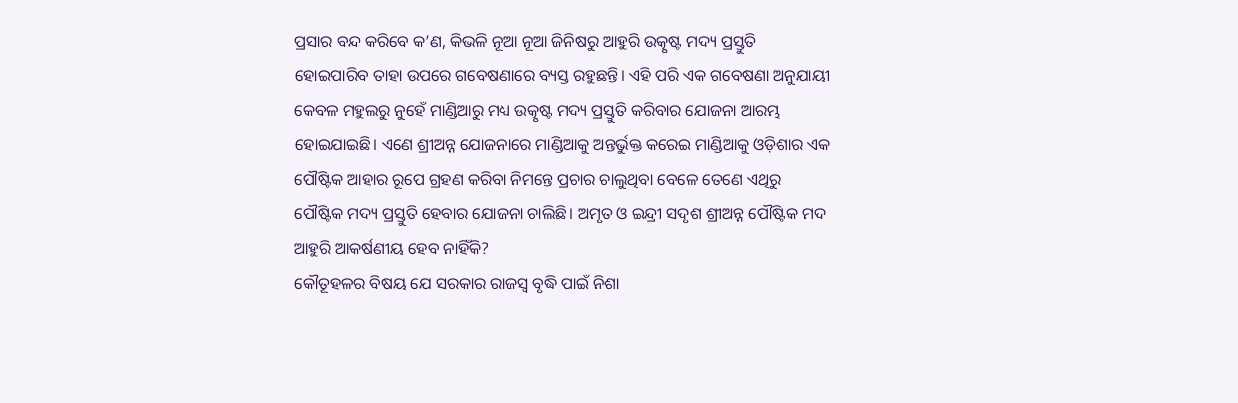ପ୍ରସାର ବନ୍ଦ କରିବେ କ’ଣ, କିଭଳି ନୂଆ ନୂଆ ଜିନିଷରୁ ଆହୁରି ଉତ୍କୃଷ୍ଟ ମଦ୍ୟ ପ୍ରସ୍ତୁତି ହୋଇପାରିବ ତାହା ଉପରେ ଗବେଷଣାରେ ବ୍ୟସ୍ତ ରହୁଛନ୍ତି। ଏହି ପରି ଏକ ଗବେଷଣା ଅନୁଯାୟୀ କେବଳ ମହୁଲରୁ ନୁହେଁ ମାଣ୍ଡିଆରୁ ମଧ୍ୟ ଉତ୍କୃଷ୍ଟ ମଦ୍ୟ ପ୍ରସ୍ତୁତି କରିବାର ଯୋଜନା ଆରମ୍ଭ ହୋଇଯାଇଛି। ଏଣେ ଶ୍ରୀଅନ୍ନ ଯୋଜନାରେ ମାଣ୍ଡିଆକୁ ଅନ୍ତର୍ଭୁକ୍ତ କରେଇ ମାଣ୍ଡିଆକୁ ଓଡ଼ିଶାର ଏକ ପୌଷ୍ଟିକ ଆହାର ରୂପେ ଗ୍ରହଣ କରିବା ନିମନ୍ତେ ପ୍ରଚାର ଚାଲୁଥିବା ବେଳେ ତେଣେ ଏଥିରୁ ପୌଷ୍ଟିକ ମଦ୍ୟ ପ୍ରସ୍ତୁତି ହେବାର ଯୋଜନା ଚାଲିଛି। ଅମୃତ ଓ ଇନ୍ଦ୍ରୀ ସଦୃଶ ଶ୍ରୀଅନ୍ନ ପୌଷ୍ଟିକ ମଦ ଆହୁରି ଆକର୍ଷଣୀୟ ହେବ ନାହିଁକି?
କୌତୂହଳର ବିଷୟ ଯେ ସରକାର ରାଜସ୍ୱ ବୃଦ୍ଧି ପାଇଁ ନିଶା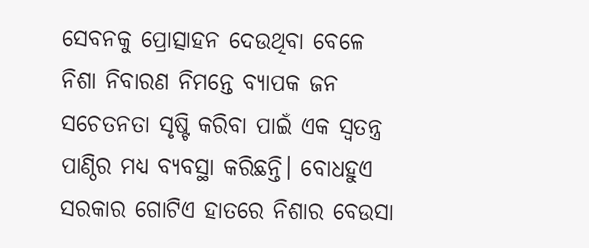ସେବନକୁ ପ୍ରୋତ୍ସାହନ ଦେଉଥିବା ବେଳେ ନିଶା ନିବାରଣ ନିମନ୍ତେ ବ୍ୟାପକ ଜନ ସଚେତନତା ସୃଷ୍ଟି କରିବା ପାଇଁ ଏକ ସ୍ୱତନ୍ତ୍ର ପାଣ୍ଠିର ମଧ୍ୟ ବ୍ୟବସ୍ଥା କରିଛନ୍ତି। ବୋଧହୁଏ ସରକାର ଗୋଟିଏ ହାତରେ ନିଶାର ବେଉସା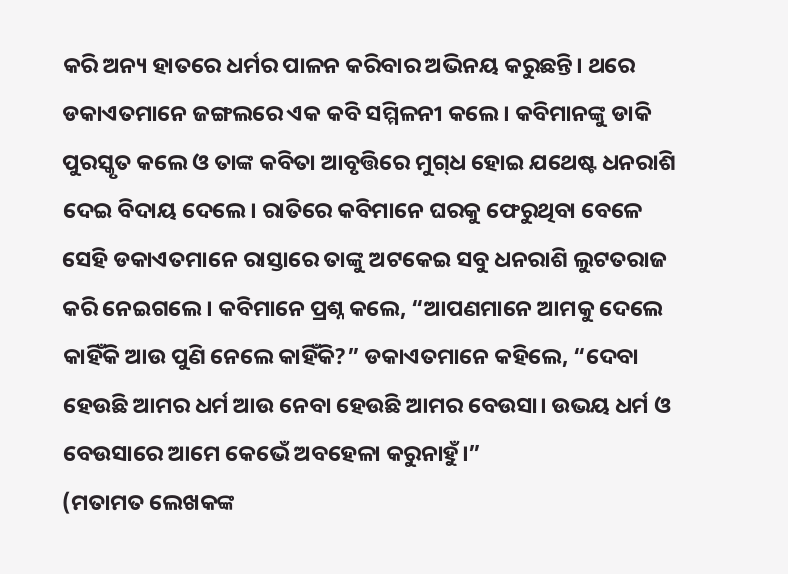କରି ଅନ୍ୟ ହାତରେ ଧର୍ମର ପାଳନ କରିବାର ଅଭିନୟ କରୁଛନ୍ତି। ଥରେ ଡକାଏତମାନେ ଜଙ୍ଗଲରେ ଏକ କବି ସମ୍ମିଳନୀ କଲେ। କବିମାନଙ୍କୁ ଡାକି ପୁରସ୍କୃତ କଲେ ଓ ତାଙ୍କ କବିତା ଆବୃତ୍ତିରେ ମୁଗ୍‌ଧ ହୋଇ ଯଥେଷ୍ଟ ଧନରାଶି ଦେଇ ବିଦାୟ ଦେଲେ। ରାତିରେ କବିମାନେ ଘରକୁ ଫେରୁଥିବା ବେଳେ ସେହି ଡକାଏତମାନେ ରାସ୍ତାରେ ତାଙ୍କୁ ଅଟକେଇ ସବୁ ଧନରାଶି ଲୁଟତରାଜ କରି ନେଇଗଲେ। କବିମାନେ ପ୍ରଶ୍ନ କଲେ, “ଆପଣମାନେ ଆମକୁ ଦେଲେ କାହିଁକି ଆଉ ପୁଣି ନେଲେ କାହିଁକି?” ଡକାଏତମାନେ କହିଲେ, “ଦେବା ହେଉଛି ଆମର ଧର୍ମ ଆଉ ନେବା ହେଉଛି ଆମର ବେଉସା। ଉଭୟ ଧର୍ମ ଓ ବେଉସାରେ ଆମେ କେଭେଁ ଅବହେଳା କରୁନାହୁଁ।”
(ମତାମତ ଲେଖକଙ୍କ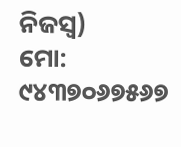ନିଜସ୍ବ)
ମୋ: ୯୪୩୭୦୬୭୫୬୭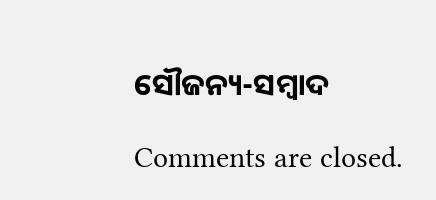ସୌଜନ୍ୟ-ସମ୍ୱାଦ

Comments are closed.